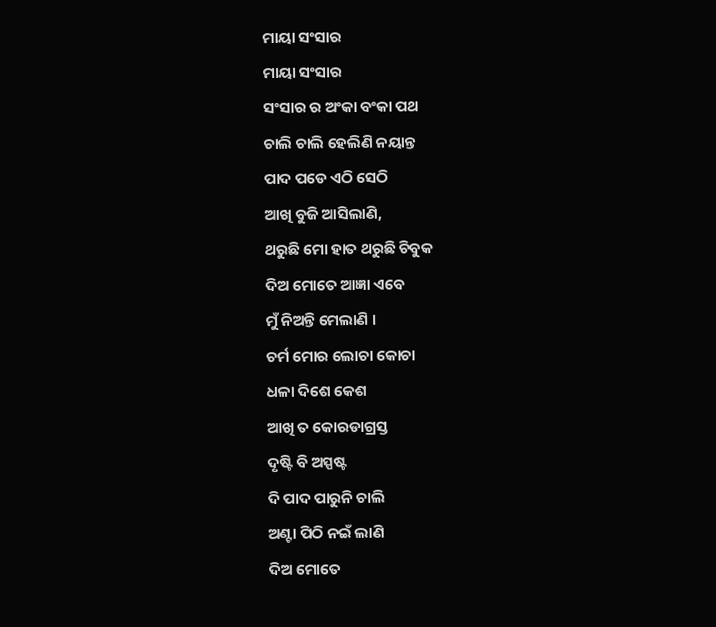ମାୟା ସଂସାର
ମାୟା ସଂସାର
ସଂସାର ର ଅଂକା ବଂକା ପଥ
ଚାଲି ଚାଲି ହେଲିଣି ନୟାନ୍ତ
ପାଦ ପଡେ ଏଠି ସେଠି
ଆଖି ବୁଜି ଆସିଲାଣି,
ଥରୁଛି ମୋ ହାତ ଥରୁଛି ଚିବୁକ
ଦିଅ ମୋତେ ଆଜ୍ଞା ଏବେ
ମୁଁ ନିଅନ୍ତି ମେଲାଣି ।
ଚର୍ମ ମୋର ଲୋଚା କୋଚା
ଧଳା ଦିଶେ କେଶ
ଆଖି ତ କୋରଡାଗ୍ରସ୍ତ
ଦୃଷ୍ଟି ବି ଅସ୍ପଷ୍ଟ
ଦି ପାଦ ପାରୁନି ଚାଲି
ଅଣ୍ଟା ପିଠି ନଇଁ ଲାଣି
ଦିଅ ମୋତେ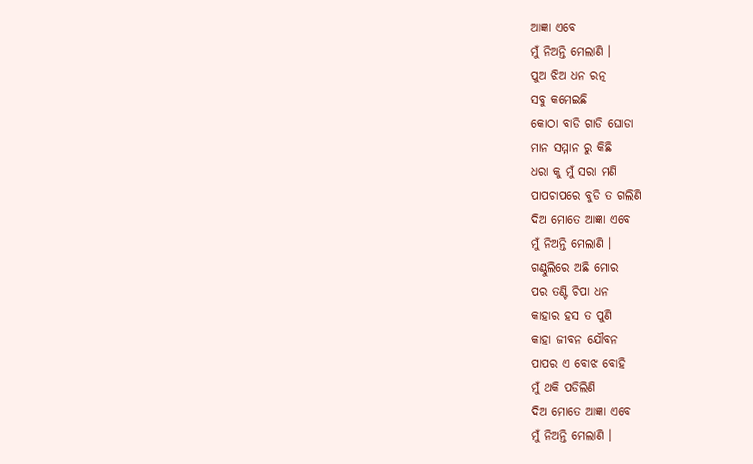ଆଜ୍ଞା ଏବେ
ମୁଁ ନିଅନ୍ତି ମେଲାଣି ।
ପୁଅ ଝିଅ ଧନ ରତ୍ନ
ସବୁ କମେଇଛି
କୋଠା ବାଡି ଗାଡି ଘୋଡା
ମାନ ସମ୍ମାନ ରୁ କିଛି
ଧରା କୁ ମୁଁ ସରା ମଣି
ପାପଚାପରେ ବୁଡି ତ ଗଲିଣି
ଦିଅ ମୋତେ ଆଜ୍ଞା ଏବେ
ମୁଁ ନିଅନ୍ତି ମେଲାଣି ।
ଗଣ୍ଠୁଲିରେ ଅଛି ମୋର
ପର ତଣ୍ଟି ଚିପା ଧନ
କାହାର ହସ ତ ପୁଣି
କାହା ଜୀବନ ଯୌବନ
ପାପର ଏ ବୋଝ ବୋହି
ମୁଁ ଥକି ପଡିଲିଣି
ଦିଅ ମୋତେ ଆଜ୍ଞା ଏବେ
ମୁଁ ନିଅନ୍ତି ମେଲାଣି ।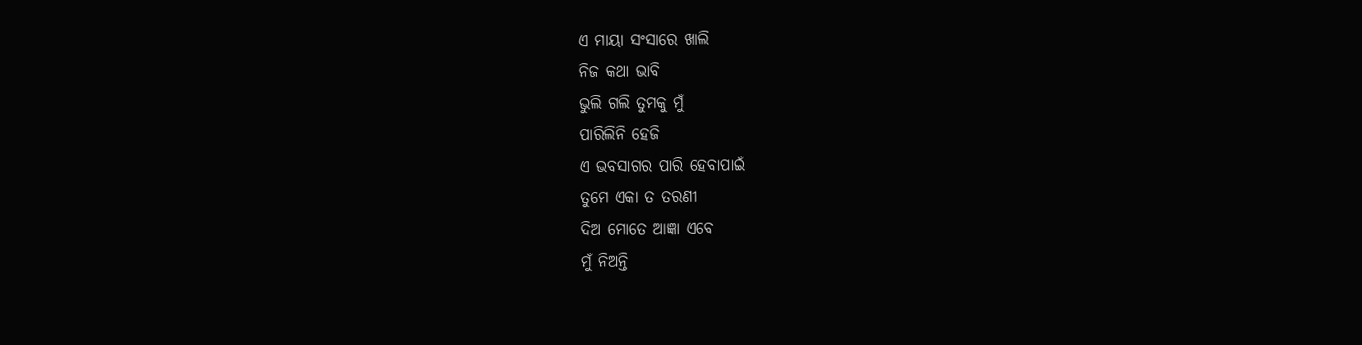ଏ ମାୟା ସଂସାରେ ଖାଲି
ନିଜ କଥା ଭାବି
ଭୁଲି ଗଲି ତୁମକୁ ମୁଁ
ପାରିଲିନି ହେଜି
ଏ ଭବସାଗର ପାରି ହେବାପାଇଁ
ତୁମେ ଏକା ତ ତରଣୀ
ଦିଅ ମୋତେ ଆଜ୍ଞା ଏବେ
ମୁଁ ନିଅନ୍ତି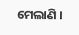ମେଲାଣି ।